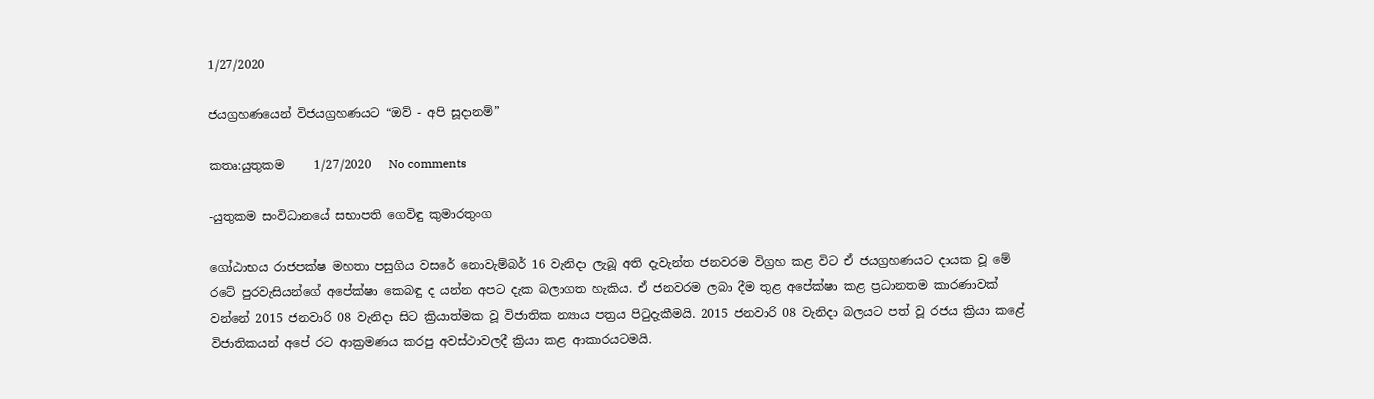1/27/2020

ජයග්‍රහණයෙන් විජයග්‍රහණයට “ඔව් - අපි සූදානම්”

කතෘ:යුතුකම     1/27/2020   No comments

-යුතුකම සංවිධානයේ සභාපති ගෙවිඳු කුමාරතුංග

ගෝඨාභය රාජපක්ෂ මහතා පසුගිය වසරේ නොවැම්බර් 16 වැනිදා ලැබූ අති දැවැන්ත ජනවරම විග්‍රහ කළ වි‍ට ඒ ජයග්‍රහණයට දායක වූ මේ රටේ පුරවැසියන්ගේ අපේක්ෂා කෙබඳු ද යන්න අපට දැක බලාගත හැකිය. ඒ ජනවරම ලබා දීම තුළ අපේක්ෂා කළ ප්‍රධානතම කාරණාවක් වන්නේ 2015 ජනවාරි 08 වැනිදා සිට ක්‍රියාත්මක වූ විජාතික න්‍යාය පත්‍රය පිටුදැකීමයි. 2015 ජනවාරි 08 වැනිදා බලයට පත් වූ රජය ක්‍රියා කළේ විජාතිකයන් අපේ රට ආක්‍රමණය කරපු අවස්ථාවලදී ක්‍රියා කළ ආකාරයටමයි.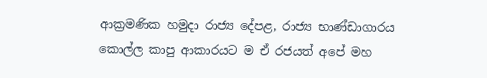ආක්‍රමණික හමුදා රාජ්‍ය දේපළ, රාජ්‍ය භාණ්ඩාගාරය කොල්ල කාපු ආකාරයට ම ඒ රජයත් අපේ මහ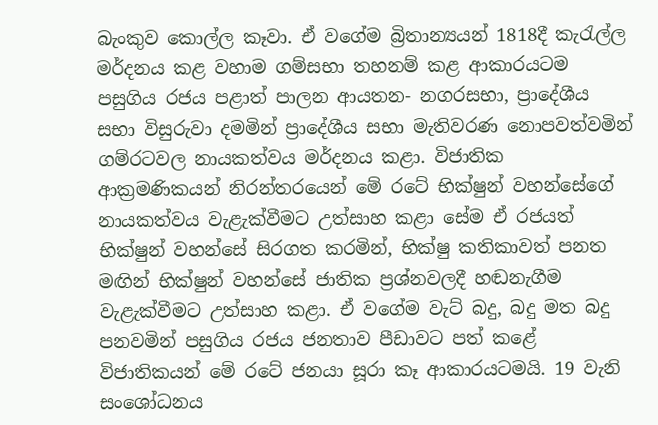බැංකුව කොල්ල කෑවා. ඒ වගේම බ්‍රිතාන්‍යයන් 1818දී කැරැල්ල මර්දනය කළ වහාම ගම්සභා තහනම් කළ ආකාරයටම පසුගිය රජය පළාත් පාලන ආයතන- නගරසභා, ප්‍රාදේශීය සභා විසුරුවා දමමින් ප්‍රාදේශීය සභා මැතිවරණ නොපවත්වමින් ගම්රටවල නායකත්වය මර්දනය කළා. විජාතික ආක්‍රමණිකයන් නිරන්තරයෙන් මේ රටේ භික්ෂුන් වහන්සේ‍ගේ නායකත්වය වැළැක්වීමට උත්සාහ කළා සේම ඒ රජයත් භික්ෂුන් වහන්සේ සිරගත කරමින්, භික්ෂු කතිකාවත් පනත මඟින් භික්ෂුන් වහන්සේ ජාතික ප්‍රශ්නවලදී හඬනැගීම වැළැක්වීමට උත්සාහ කළා. ඒ ‍වගේම වැට් බදු, බදු මත බදු පනවමින් පසුගිය රජය ජනතාව පීඩාවට පත් කළේ විජාතිකයන් මේ රටේ ජනයා සූරා කෑ ආකාරයටමයි. 19 වැනි සංශෝධනය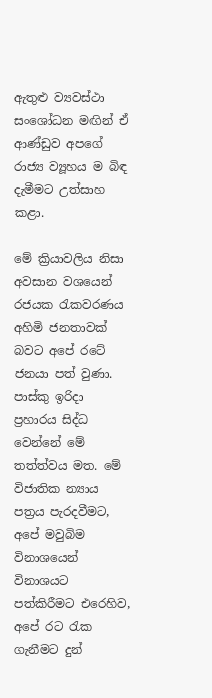ඇතුළු ව්‍යවස්ථා සංශෝධන මඟින් ඒ ආණ්ඩුව අපගේ රාජ්‍ය ව්‍යූහය ම බිඳ දැමීමට උත්සාහ කළා.

මේ ක්‍රියාවලිය නිසා අවසාන වශයෙන් රජයක රැකවරණය අහිමි ජනතාවක් බවට අපේ රටේ ජනයා පත් වුණා. පාස්කු ඉරිදා ප්‍රහාරය සිද්ධ වෙන්නේ මේ තත්ත්වය මත. මේ විජාතික න්‍යාය පත්‍රය පැරදවීමට, අපේ මවුබිම විනාශයෙන් විනාශයට පත්කිරීමට එරෙහිව, අපේ රට රැක ගැනීම‍ට දුන්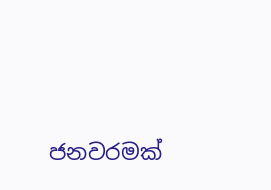ජනවරමක්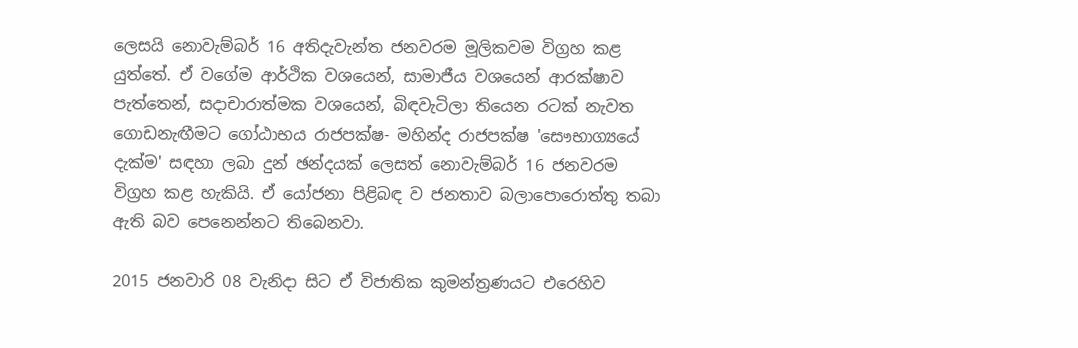ලෙසයි‍ නොවැම්බර් 16 අතිදැවැන්ත ජනවරම මූලිකවම විග්‍රහ කළ යුත්තේ. ඒ වගේම ආර්ථික වශයෙන්, සාමාජීය වශයෙන් ආරක්ෂාව පැත්තෙන්, සදාචාරාත්මක වශයෙන්, බිඳවැටිලා ති‍යෙන රටක් නැවත ගොඩනැඟීමට ගෝඨාභය රාජපක්ෂ- මහින්ද රාජපක්ෂ 'සෞභාග්‍යයේ දැක්ම' සඳහා ලබා දුන් ඡන්දයක් ලෙසත් නොවැම්බර් 16 ජනවරම විග්‍රහ කළ හැකියි. ඒ යෝජනා පිළිබඳ ව ජනතාව බලාපොරොත්තු තබා ඇති බව පෙනෙන්නට තිබෙනවා.

2015 ජනවාරි 08 වැනිදා සිට ඒ විජාතික කුමන්ත්‍රණයට එරෙහිව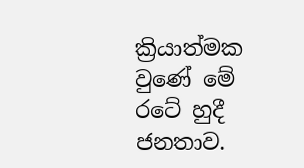ක්‍රියාත්මක වුණේ මේ රටේ හුදී ජනතාව.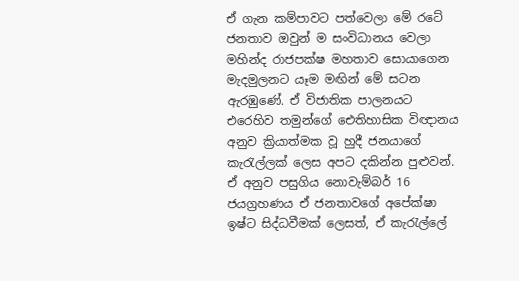ඒ ගැන කම්පාවට පත්වෙලා මේ රටේ ජනතාව ඔවුන් ම සංවිධානය වෙලා මහින්ද රාජපක්ෂ මහතාව සොයාගෙන මැදමුලනට යෑම මඟින් මේ සටන ඇරඹුණේ. ඒ විජාතික පාලනයට එරෙහිව තමුන්ගේ ඓතිහාසික විඥානය අනුව ක්‍රියාත්මක වූ හුදී ජනයාගේ කැරැල්ලක් ලෙස අපට දකින්න පුළුවන්. ඒ අනුව පසුගිය නොවැම්බර් 16 ජයග්‍රහණය ඒ ජනතාවගේ අපේක්ෂා ඉෂ්ට සිද්ධවීමක් ලෙසත්, ඒ කැරැල්ලේ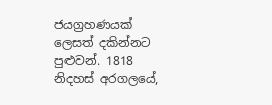ජයග්‍රහණයක් ලෙසත් දකින්නට පුළුවන්. 1818 නිදහස් අරගලයේ,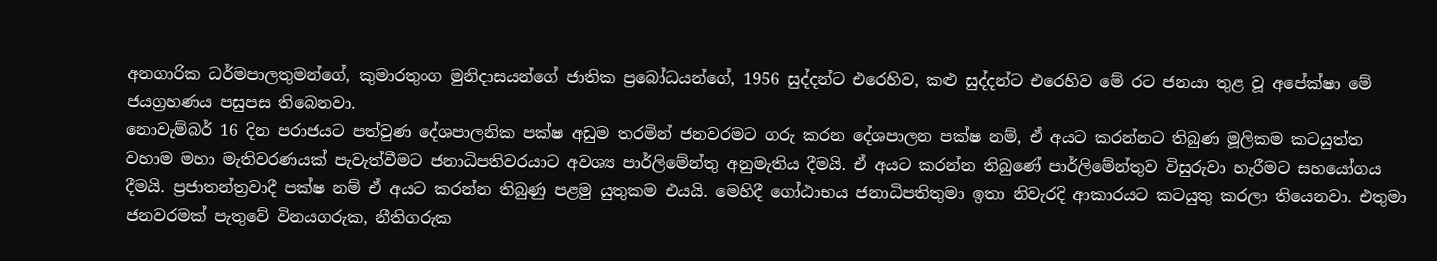අනගාරික ධර්මපාලතුමන්ගේ, කුමාරතුංග මුනිදාසයන්ගේ ජාතික ප්‍රබෝධයන්ගේ, 1956 සුද්දන්ට එරෙහිව, කළු සුද්දන්ට එරෙහිව මේ රට ජනයා තුළ වූ අපේක්ෂා මේ ජයග්‍රහණය පසුපස තිබෙනවා.
නොවැම්බර් 16 දින පරාජයට පත්වුණ දේශපාලනික පක්ෂ අඩුම තරමින් ජනවරමට ගරු කරන දේශපාලන පක්ෂ නම්, ඒ අයට කරන්නට තිබුණ ‍මූලිකම කටයුත්ත වහාම මහා මැතිවරණයක් පැවැත්වීමට ජනාධිපතිවරයාට අවශ්‍ය පාර්ලිමේන්තු අනුමැතිය දීමයි. ඒ අයට කරන්න තිබුණේ පාර්ලිමේන්තුව විසුරුවා හැරීමට සහයෝගය දීමයි. ප්‍රජාතන්ත්‍රවාදී පක්ෂ නම් ඒ අයට කරන්න තිබුණු පළමු යුතුකම එයයි. මෙහිදී ගෝඨාභය ජනාධිපතිතුමා ඉතා නිවැරදි ආකාරයට කටයුතු කරලා තියෙනවා. එතුමා ජනවරමක් පැතුවේ විනයගරුක, නීතිගරුක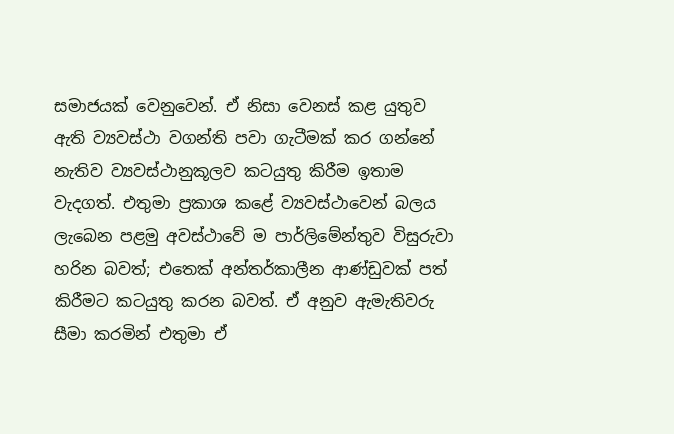සමාජයක් වෙනුවෙන්. ඒ නිසා වෙනස් කළ යුතුව ඇති ව්‍යවස්ථා වගන්ති පවා ගැටීමක් කර ගන්නේ නැතිව ව්‍යවස්ථානුකූලව කටයුතු කිරීම ඉතාම වැදගත්. එතුමා ප්‍රකාශ කළේ ව්‍යවස්ථාවෙන් බලය ලැ‍බෙන පළමු අවස්ථාවේ ම පාර්ලිමේන්තුව විසුරුවා හරින බවත්; එතෙක් අන්තර්කාලීන ආණ්ඩුවක් පත් කිරීමට කටයුතු කරන බවත්. ඒ අනුව ඇමැතිවරු සීමා කරමින් එතුමා ඒ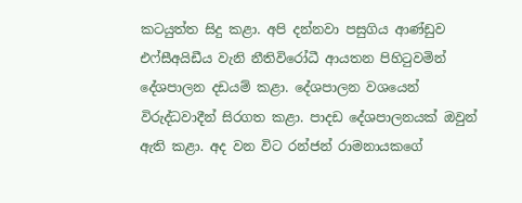කටයුත්ත සිදු කළා. අපි දන්නවා පසුගිය ආණ්ඩුව එෆ්සීඅයිඩීය වැනි නීතිවිරෝධී ආයතන පිහිටුවමින් දේශපාලන දඩයම් කළා. දේශපාලන වශයෙන් විරුද්ධවාදීන් සිරගත කළා. පාදඩ දේශපාලනයක් ඔවුන් ඇති කළා. අද වන විට රන්ජන් රාමනායකගේ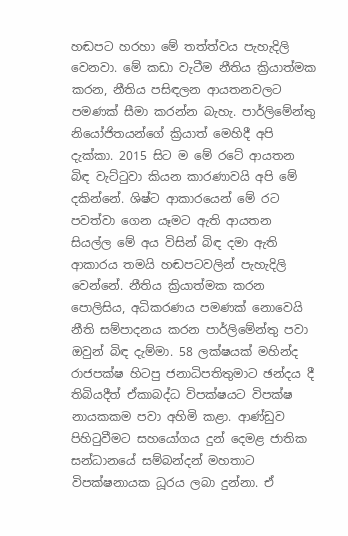හඬපට හරහා මේ තත්ත්වය පැහැදිලි වෙනවා. මේ කඩා වැටීම නීතිය ක්‍රියාත්මක කරන, නීතිය පසිඳලන ආයතනවලට පමණක් සීමා කරන්න බැහැ. පාර්ලිමේන්තු නියෝජිතයන්ගේ ක්‍රියාත් මෙහිදී අපි දැක්කා. 2015 සිට ම මේ රටේ ආයතන බිඳ වැට්ටුවා කියන කාරණාවයි අපි මේ දකින්නේ. ශිෂ්ට ආකාරයෙන් මේ රට පවත්වා ගෙන යෑමට ඇති ආයතන සියල්ල මේ අය විසින් බිඳ දමා ඇති ආකාරය තමයි හඬපටවලින් පැහැදිලි වෙන්නේ. නීතිය ක්‍රියාත්මක කරන පොලිසිය, අධිකරණය පමණක් නොවෙයි නීති සම්පාදනය කරන පාර්ලිමේන්තු පවා ඔවුන් බිඳ දැම්මා. 58 ලක්ෂයක් මහින්ද රාජපක්ෂ හිටපු ජනාධිපතිතුමාට ඡන්දය දී තිබියදීත් ඒකාබද්ධ විපක්ෂයට විපක්ෂ නායකකම පවා අහිමි කළා. ආණ්ඩුව පිහිටුවීමට සහයෝගය දුන් දෙමළ ජාතික සන්ධානයේ සම්බන්දන් මහතාට විපක්ෂනායක ධූරය ලබා දුන්නා. ඒ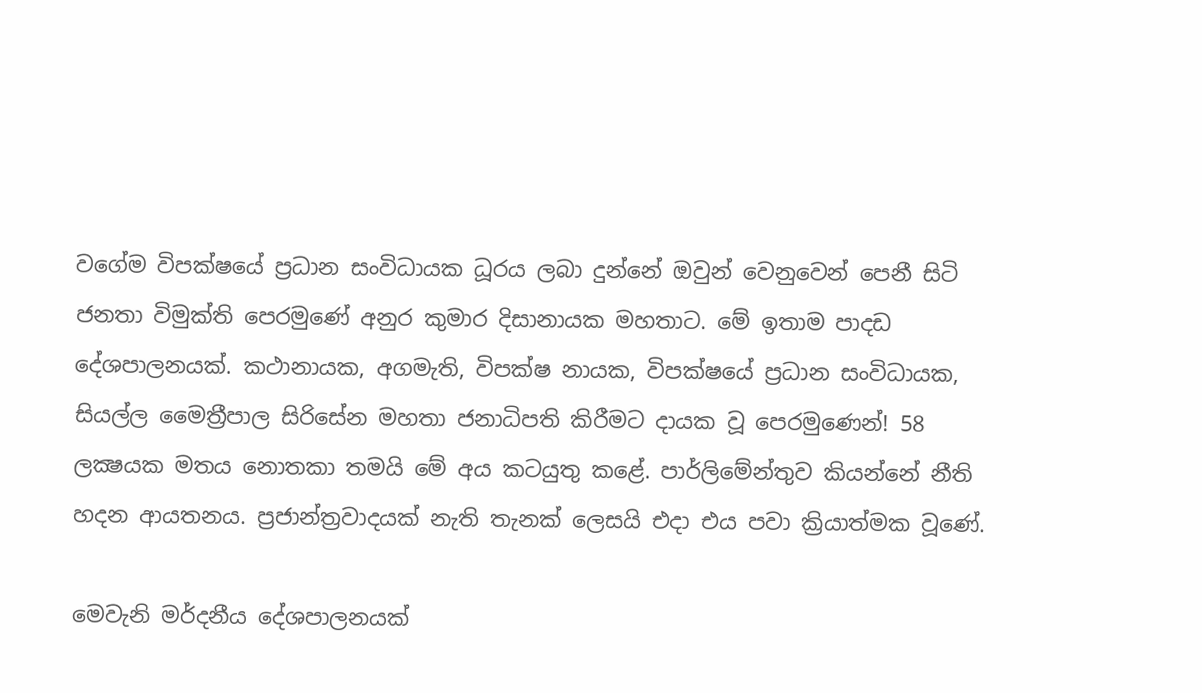වගේම විපක්ෂයේ ප්‍රධාන සංවිධායක ධූරය ලබා දුන්නේ ඔවුන් වෙනුවෙන් පෙනී සිටි ජනතා විමුක්ති පෙරමුණේ අනුර කුමාර දිසානායක මහතාට. මේ ඉතාම පාදඩ දේශපාලනයක්. කථානායක, අගමැති, විපක්ෂ නායක, විපක්ෂයේ ප්‍රධාන සංවිධායක, සියල්ල මෛත්‍රීපාල සිරිසේන මහතා ජනාධිපති කිරීමට දායක වූ පෙරමුණෙන්! 58 ලක්‍ෂයක මතය නොතකා තමයි මේ අය කටයුතු කළේ. පාර්ලිමේන්තුව කියන්නේ නීති හදන ආයතනය. ප්‍රජාන්ත්‍රවාදයක් නැති තැනක් ලෙසයි එදා එය පවා ක්‍රියාත්මක වූණේ.

මෙවැනි මර්දනීය දේශපාලනයක්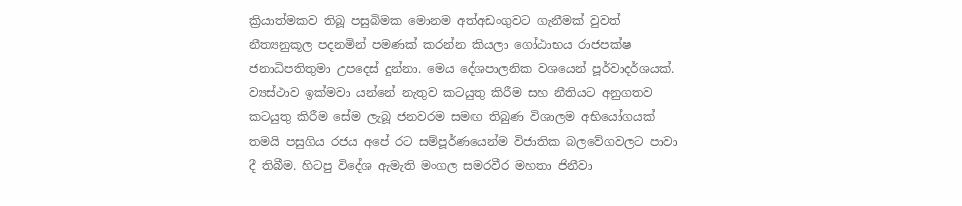ක්‍රියාත්මකව තිබූ පසුබිමක මොනම අත්අඩංගුවට ගැනීමක් වුවත් නීත්‍යනුකූල පදනමින් පමණක් කරන්න කියලා ගෝඨාභය රාජපක්ෂ ජනාධිපතිතුමා උපදෙස් දුන්නා. මෙය දේශපාලනික වශයෙන් පූර්වාදර්ශයක්. ව්‍යස්ථාව ඉක්මවා යන්නේ නැතුව කටයුතු කිරීම සහ නීතියට අනුගතව කටයුතු කිරීම සේම ලැබූ ජනවරම සමඟ තිබුණ විශාලම අභියෝගයක් තමයි පසුගිය රජය අපේ රට සම්පූර්ණයෙන්ම විජාතික බලවේගවලට පාවා දී තිබීම. හිටපු විදේශ ඇමැති මංගල සමරවීර මහතා ජිනීවා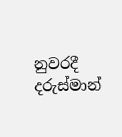නුවරදී දරුස්මාන්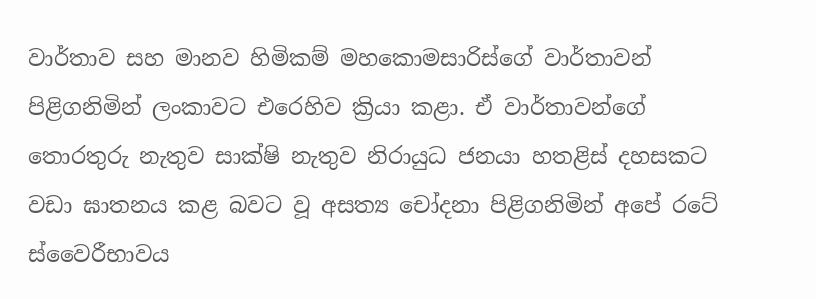වාර්තාව සහ මානව හිමිකම් මහකොමසාරිස්ගේ වාර්තාවන් පිළිගනිමින් ලංකාවට එරෙහිව ක්‍රියා කළා. ඒ වාර්තාවන්ගේ තොරතුරු නැතුව සාක්ෂි නැතුව නිරායුධ ජනයා හතළිස් දහසකට වඩා ඝාතනය කළ බවට වූ අසත්‍ය චෝදනා පිළිගනිමින් අපේ රටේ ස්වෛරීභාවය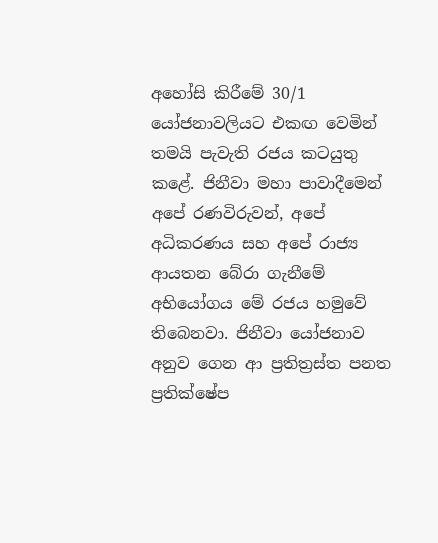අහෝසි කිරීමේ 30/1 යෝජනාවලියට එකඟ වෙමින් තමයි පැවැති රජය කටයුතු කළේ. ජිනීවා මහා පාවාදීමෙන් අපේ රණවිරුවන්, අපේ අධිකරණය සහ අපේ රාජ්‍ය ආයතන බේරා ගැනීමේ අභියෝගය මේ රජය හමුවේ තිබෙනවා. ජිනීවා යෝජනාව අනුව ගෙන ආ ප්‍රතිත්‍රස්ත පනත ප්‍රතික්ෂේප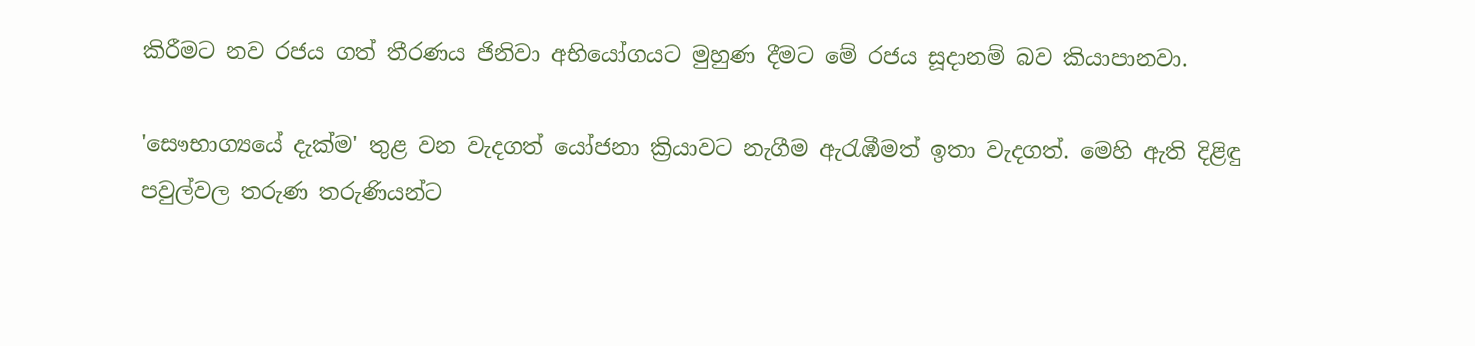කිරීමට නව රජය ගත් තීරණය ජිනිවා අභියෝගයට මුහුණ දීමට මේ රජය සූදානම් බව කියාපානවා.

'සෞභාග්‍යයේ දැක්ම' තුළ වන වැදගත් යෝජනා ක්‍රියාවට නැගීම ඇරැඹීමත් ඉතා වැදගත්. මෙහි ඇති දිළිඳු පවුල්වල තරුණ තරුණියන්ට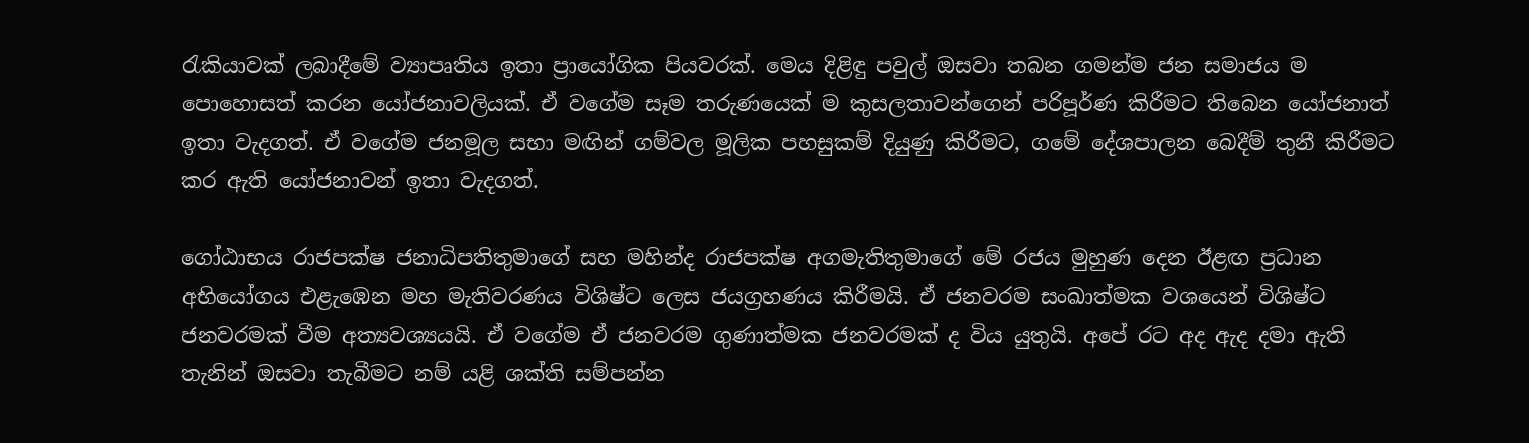රැකියාවක් ලබාදීමේ ව්‍යාපෘතිය ඉතා ප්‍රායෝගික පියවරක්. මෙය දිළිඳු පවුල් ඔසවා තබන ගමන්ම ජන සමාජය ම පො‍හොසත් කරන යෝජනාවලියක්. ඒ වගේම සෑම තරුණයෙක් ම කුසලතාවන්ගෙන් පරිපූර්ණ කිරීමට තිබෙන යෝජනාත් ඉතා වැදගත්. ඒ වගේම ජනමූල සභා මඟින් ගම්වල මූලික පහසුකම් දියුණු කිරීමට, ගමේ දේශපාලන බෙදීම් තුනී කිරීමට කර ඇති යෝජනාවන් ඉතා වැදගත්.

ගෝඨාභය රාජපක්ෂ ජනාධිපතිතුමාගේ සහ මහින්ද රාජපක්ෂ අගමැතිතුමාගේ මේ රජය මුහුණ දෙන ඊළඟ ප්‍රධාන අභියෝගය එළැඹෙන මහ මැතිවරණය විශිෂ්ට ලෙස ජයග්‍රහණය කිරීමයි. ඒ ජනවරම සංඛාත්මක වශයෙන් විශිෂ්ට ජනවරමක් වීම අත්‍යවශ්‍යයයි. ඒ වගේම ඒ ජනවරම ගුණාත්මක ජනවරමක් ද විය යුතුයි. අපේ රට අද ඇද දමා ඇති තැනින් ඔසවා තැබීමට නම් යළි ශක්ති සම්පන්න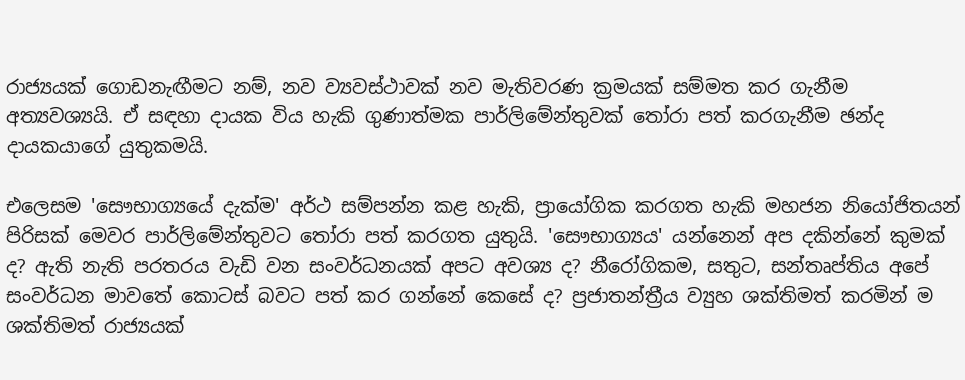රාජ්‍යයක් ගොඩනැඟීමට නම්, නව ව්‍යවස්ථාවක් නව මැතිවරණ ක්‍රමයක් සම්මත කර ගැනීම අත්‍යවශ්‍යයි. ඒ සඳහා දායක විය හැකි ගුණාත්මක පාර්ලිමේන්තුවක් තෝරා පත් කරගැනීම ඡන්ද දායකයාගේ යුතුකමයි.

එලෙසම 'සෞභාග්‍යයේ දැක්ම' අර්ථ සම්පන්න කළ හැකි, ප්‍රායෝගික කරගත හැකි මහජන නියෝජිතයන් පිරිසක් මෙවර පාර්ලිමේන්තුවට තෝරා පත් කරගත යුතුයි. 'සෞභාග්‍යය' යන්නෙන් අප දකින්නේ කුමක් ද? ඇති නැති පරතරය වැඩි වන සංවර්ධනයක් අපට අවශ්‍ය ද? නීරෝගිකම, සතුට, සන්තෘප්තිය අපේ සංවර්ධන මාවතේ කොටස් බවට පත් කර ගන්නේ කෙසේ ද? ප්‍රජාතන්ත්‍රීය ව්‍යුහ ශක්තිමත් කරමින් ම ශක්තිමත් රාජ්‍යයක්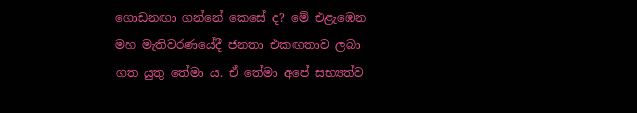ගොඩනඟා ගන්නේ කෙසේ ද? මේ එළැඹෙන මහ මැතිවරණයේදී ජනතා එකඟතාව ලබා ගත යුතු තේමා ය. ඒ තේමා අපේ සභ්‍යත්ව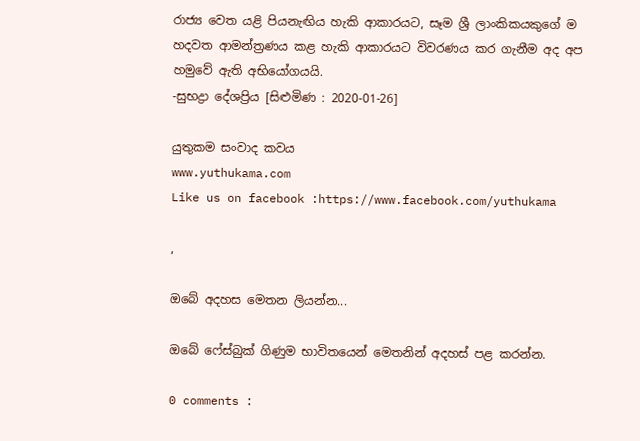රාජ්‍ය වෙත යළි පියනැඟිය හැකි ආකාරයට, සෑම ශ්‍රී ලාංකිකයකුගේ ම හදවත ආමන්ත්‍රණය කළ හැකි ආකාරයට විවරණය කර ගැනීම අද අප හමුවේ ඇති අභියෝගයයි.
-සුභද්‍රා දේශප්‍රිය [සිළුමිණ : 2020-01-26]

යුතුකම සංවාද කවය
www.yuthukama.com
Like us on facebook :https://www.facebook.com/yuthukama

,

ඔබේ අදහස මෙතන ලියන්න...

ඔබේ ෆේස්බුක් ගිණුම භාවිතයෙන් මෙතනින් අදහස් පළ කරන්න.

0 comments :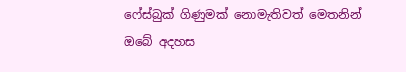ෆේස්බුක් ගිණුමක් නොමැතිවත් මෙතනින් ඔබේ අදහස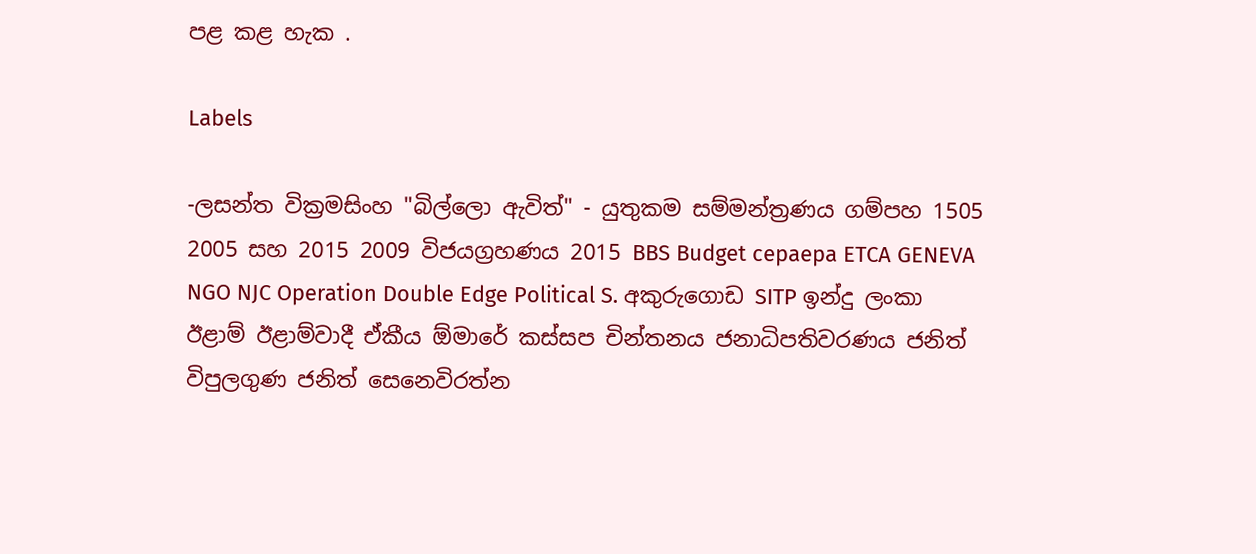පළ කළ හැක .

Labels

-ලසන්ත වික්‍රමසිංහ "බිල්ලො ඇවිත්" - යුතුකම සම්මන්ත්‍රණය ගම්පහ 1505 2005 සහ 2015 2009 විජයග්‍රහණය 2015 BBS Budget cepaepa ETCA GENEVA NGO NJC Operation Double Edge Political S. අකුරුගොඩ SITP ඉන්දු ලංකා ඊළාම් ඊළාම්වාදී ඒකීය ඕමාරේ කස්‌සප චින්තනය ජනාධිපතිවරණය ජනිත් විපුලගුණ ජනිත් සෙනෙවිරත්න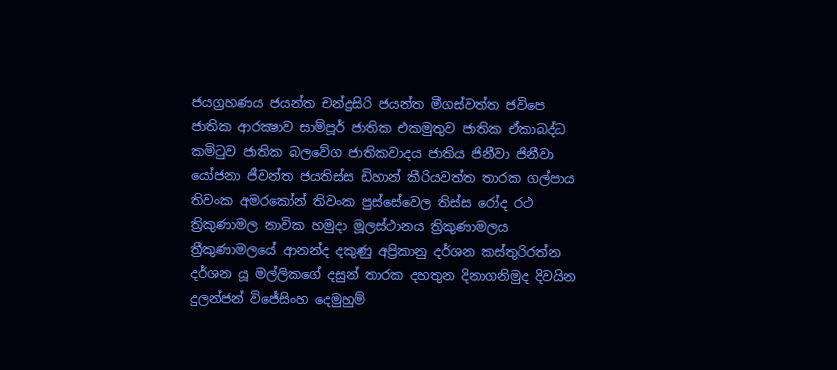ජයග්‍රහණය ජයන්ත චන්ද්‍රසිරි ජයන්ත මීගස්වත්ත ජවිපෙ ජාතික ආරක්‍ෂාව සාම්පූර් ජාතික එකමුතුව ජාතික ඒකාබද්ධ කමිටුව ජාතික බලවේග ජාතිකවාදය ජාතිය ජිනීවා ජිනීවා යෝජනා ජීවන්ත ජයතිස්ස ඩිහාන් කීරියවත්ත තාරක ගල්පාය තිවංක අමරකෝන් තිවංක පුස්සේවෙල තිස්‌ස රෝද රථ ත්‍රිකුණාමල නාවික හමුදා මූලස්‌ථානය ත්‍රිකුණාමලය ත්‍රීකුණාමලයේ ආනන්ද දකුණු අප්‍රිකානු දර්ශන කස්තුරිරත්න දර්ශන යූ මල්ලිකගේ දසුන් තාරක දහතුන දිනාගනිමුද දිවයින දුලන්ජන් විජේසිංහ දෙමුහුම්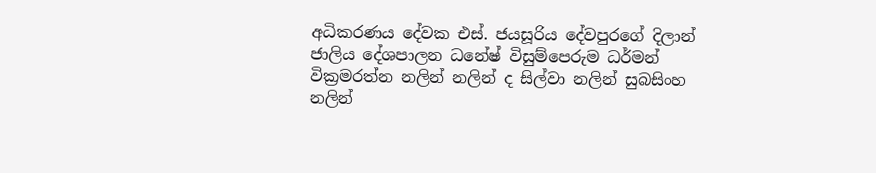අධිකරණය දේවක එස්. ජයසූරිය දේවපුරගේ දිලාන් ජාලිය දේශපාලන ධනේෂ් විසුම්පෙරුම ධර්මන් වික්‍රමරත්න නලින් නලින් ද සිල්වා නලින් සුබසිංහ නලින්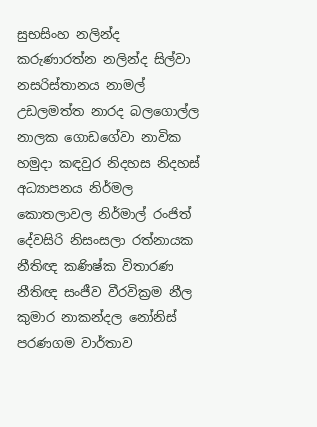සුභසිංහ නලින්ද කරුණාරත්න නලින්ද සිල්වා නසරිස්‌තානය නාමල් උඩලමත්ත නාරද බලගොල්ල නාලක ගොඩගේවා නාවික හමුදා කඳවුර නිදහස නිදහස් අධ්‍යාපනය නිර්මල කොතලාවල නිර්මාල් රංජිත් දේවසිරි නිසංසලා රත්නායක නීතිඥ කණිෂ්ක විතාරණ නීතිඥ සංජීව වීරවික්‍රම නීල කුමාර නාකන්දල නෝනිස් පරණගම වාර්තාව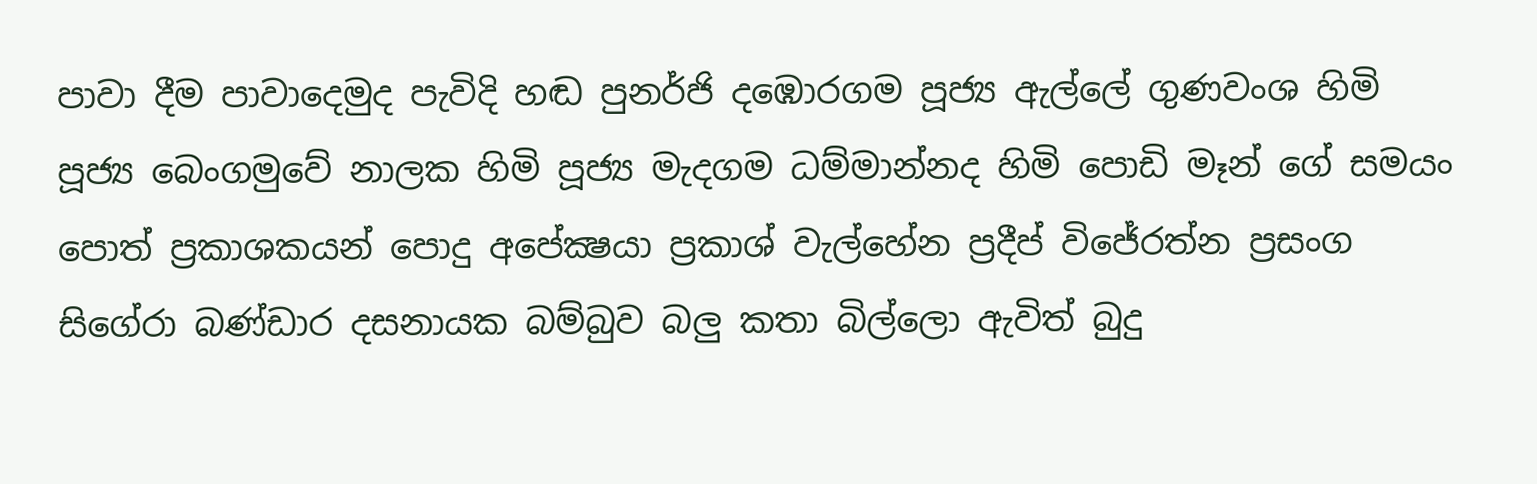පාවා දීම පාවාදෙමුද පැවිදි හඬ පුනර්ජි දඹොරගම පූජ්‍ය ඇල්ලේ ගුණවංශ හිමි පූජ්‍ය බෙංගමුවේ නාලක හිමි පූජ්‍ය මැදගම ධම්මාන්නද හිමි පොඩි මෑන් ගේ සමයං පොත් ප්‍රකාශකයන් පොදු අපේක්‍ෂයා ප්‍රකාශ් වැල්හේන ප්‍රදීප් විජේරත්න ප්‍රසංග සිගේරා බණ්ඩාර දසනායක බම්බුව බලු කතා බිල්ලො ඇවිත් බුදු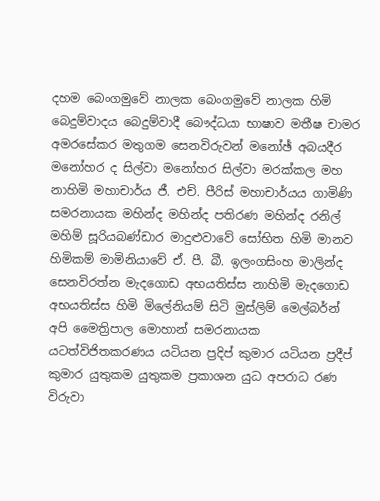දහම බෙංගමුවේ නාලක බෙංගමුවේ නාලක හිමි බෙදුම්වාදය බෙදුම්වාදී බෞද්ධයා භාෂාව මතීෂ චාමර අමරසේකර මතුගම සෙනවිරුවන් මනෝඡ් අබයදීර මනෝහර ද සිල්වා මනෝහර සිල්වා මරක්කල මහ නාහිමි මහාචාර්ය ජී. එච්. පීරිස් මහාචාර්යය ගාමිණි සමරනායක මහින්ද මහින්ද පතිරණ මහින්ද රනිල් මහිම් සූරියබණ්ඩාර මාදුළුවාවේ සෝභිත හිමි මානව හිමිකම් මාමිනියාවේ ඒ. පී. බී. ඉලංගසිංහ මාලින්ද සෙනවිරත්න මැදගොඩ අභයතිස්ස නාහිමි මැදගොඩ අභයතිස්ස හිමි මිලේනියම් සිටි මුස්‌ලිම් මෙල්බර්න් අපි මෛත්‍රිපාල මොහාන් සමරනායක යටත්විජිතකරණය යටියන ප්‍රදිප් කුමාර යටියන ප්‍රදීප් කුමාර යුතුකම යුතුකම ප්‍රකාශන යුධ අපරාධ රණ විරුවා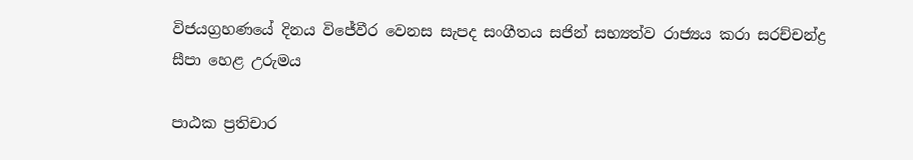විජයග්‍රහණයේ දිනය විජේවීර වෙනස සැපද සංගීතය සජින් සභ්‍යත්ව රාජ්‍යය කරා සරච්චන්ද්‍ර සීපා හෙළ උරුමය

පාඨක ප්‍රතිචාර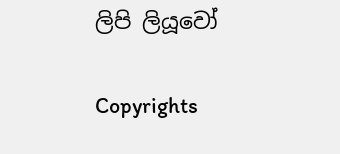ලිපි ලියූවෝ

Copyrights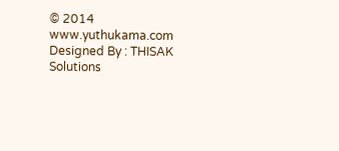© 2014 www.yuthukama.com Designed By : THISAK Solutions